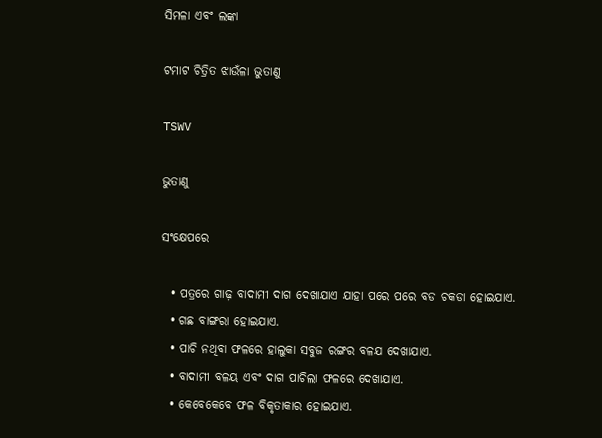ସିମଳା ଏବଂ ଲଙ୍କା

ଟମାଟ ଚିତ୍ରିତ ଝାଉଁଳା ଭୁତାଣୁ

TSWV

ଭୁତାଣୁ

ସଂକ୍ଷେପରେ

  • ପତ୍ରରେ ଗାଢ଼ ବାଦାମୀ ଦାଗ ଦେଖାଯାଏ ଯାହା ପରେ ପରେ ବଡ ଚକଡା ହୋଇଯାଏ.
  • ଗଛ ବାଙ୍ଗରା ହୋଇଯାଏ.
  • ପାଚି ନଥିବା ଫଳରେ ହାଲୁକା ସବୁଜ ରଙ୍ଗର ବଳଯ ଦେଖାଯାଏ.
  • ବାଦାମୀ ବଳୟ ଏବଂ ଦାଗ ପାଚିଲା ଫଳରେ ଦେଖାଯାଏ.
  • କେବେକେବେ ଫଳ ବିକୃତାକାର ହୋଇଯାଏ.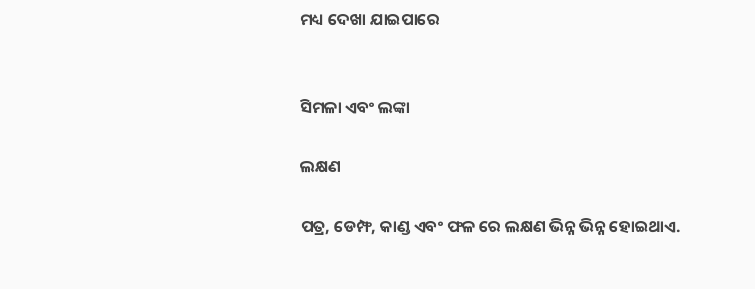ମଧ୍ୟ ଦେଖା ଯାଇପାରେ


ସିମଳା ଏବଂ ଲଙ୍କା

ଲକ୍ଷଣ

ପତ୍ର, ଡେମ୍ଫ, କାଣ୍ଡ ଏବଂ ଫଳ ରେ ଲକ୍ଷଣ ଭିନ୍ନ ଭିନ୍ନ ହୋଇଥାଏ.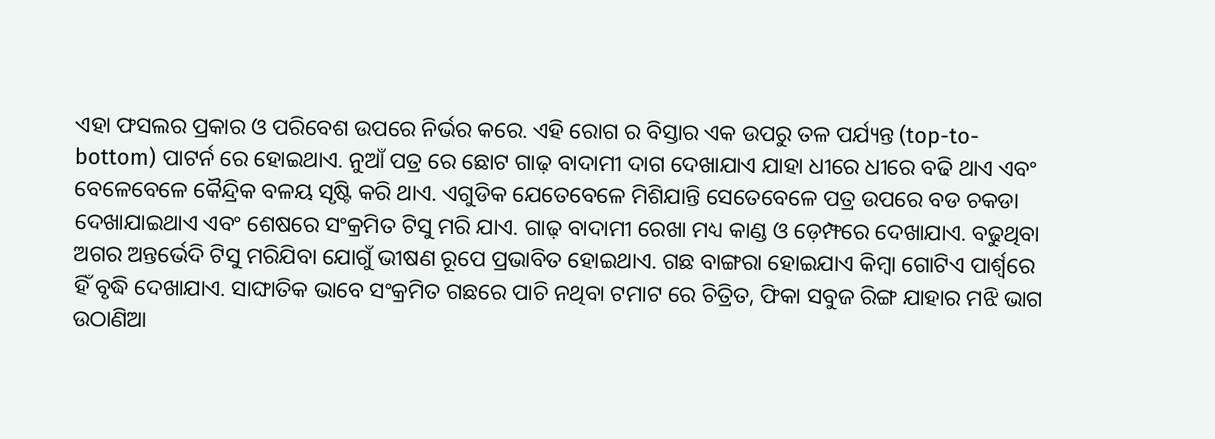ଏହା ଫସଲର ପ୍ରକାର ଓ ପରିବେଶ ଉପରେ ନିର୍ଭର କରେ. ଏହି ରୋଗ ର ବିସ୍ତାର ଏକ ଉପରୁ ତଳ ପର୍ଯ୍ୟନ୍ତ (top-to-bottom) ପାଟର୍ନ ରେ ହୋଇଥାଏ. ନୁଆଁ ପତ୍ର ରେ ଛୋଟ ଗାଢ଼ ବାଦାମୀ ଦାଗ ଦେଖାଯାଏ ଯାହା ଧୀରେ ଧୀରେ ବଢି ଥାଏ ଏବଂ ବେଳେବେଳେ କୈନ୍ଦ୍ରିକ ବଳୟ ସୃଷ୍ଟି କରି ଥାଏ. ଏଗୁଡିକ ଯେତେବେଳେ ମିଶିଯାନ୍ତି ସେତେବେଳେ ପତ୍ର ଉପରେ ବଡ ଚକଡା ଦେଖାଯାଇଥାଏ ଏବଂ ଶେଷରେ ସଂକ୍ରମିତ ଟିସୁ ମରି ଯାଏ. ଗାଢ଼ ବାଦାମୀ ରେଖା ମଧ୍ୟ କାଣ୍ଡ ଓ ଡ଼େମ୍ଫରେ ଦେଖାଯାଏ. ବଢୁଥିବା ଅଗର ଅନ୍ତର୍ଭେଦି ଟିସୁ ମରିଯିବା ଯୋଗୁଁ ଭୀଷଣ ରୂପେ ପ୍ରଭାବିତ ହୋଇଥାଏ. ଗଛ ବାଙ୍ଗରା ହୋଇଯାଏ କିମ୍ବା ଗୋଟିଏ ପାର୍ଶ୍ୱରେ ହିଁ ବୃଦ୍ଧି ଦେଖାଯାଏ. ସାଙ୍ଘାତିକ ଭାବେ ସଂକ୍ରମିତ ଗଛରେ ପାଚି ନଥିବା ଟମାଟ ରେ ଚିତ୍ରିତ, ଫିକା ସବୁଜ ରିଙ୍ଗ ଯାହାର ମଝି ଭାଗ ଉଠାଣିଆ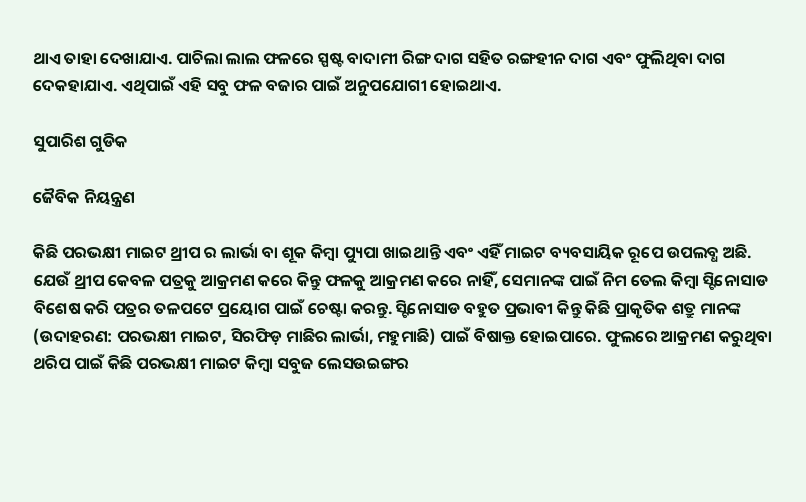ଥାଏ ତାହା ଦେଖାଯାଏ. ପାଚିଲା ଲାଲ ଫଳରେ ସ୍ପଷ୍ଟ ବାଦାମୀ ରିଙ୍ଗ ଦାଗ ସହିତ ରଙ୍ଗହୀନ ଦାଗ ଏବଂ ଫୁଲିଥିବା ଦାଗ ଦେକହାଯାଏ. ଏଥିପାଇଁ ଏହି ସବୁ ଫଳ ବଜାର ପାଇଁ ଅନୁପଯୋଗୀ ହୋଇଥାଏ.

ସୁପାରିଶ ଗୁଡିକ

ଜୈବିକ ନିୟନ୍ତ୍ରଣ

କିଛି ପରଭକ୍ଷୀ ମାଇଟ ଥ୍ରୀପ ର ଲାର୍ଭା ବା ଶୂକ କିମ୍ବା ପ୍ୟୁପା ଖାଇଥାନ୍ତି ଏବଂ ଏହିଁ ମାଇଟ ବ୍ୟବସାୟିକ ରୂପେ ଉପଲବ୍ଧ ଅଛି. ଯେଉଁ ଥ୍ରୀପ କେବଳ ପତ୍ରକୁ ଆକ୍ରମଣ କରେ କିନ୍ତୁ ଫଳକୁ ଆକ୍ରମଣ କରେ ନାହିଁ, ସେମାନଙ୍କ ପାଇଁ ନିମ ତେଲ କିମ୍ବା ସ୍ଟିନୋସାଡ ବିଶେଷ କରି ପତ୍ରର ତଳପଟେ ପ୍ରୟୋଗ ପାଇଁ ଚେଷ୍ଟା କରନ୍ତୁ. ସ୍ଟିନୋସାଡ ବହୁତ ପ୍ରଭାବୀ କିନ୍ତୁ କିଛି ପ୍ରାକୃତିକ ଶତ୍ରୁ ମାନଙ୍କ (ଉଦାହରଣ: ପରଭକ୍ଷୀ ମାଇଟ, ସିରଫିଡ଼ ମାଛିର ଲାର୍ଭା, ମହୁମାଛି) ପାଇଁ ବିଷାକ୍ତ ହୋଇପାରେ. ଫୁଲରେ ଆକ୍ରମଣ କରୁଥିବା ଥରିପ ପାଇଁ କିଛି ପରଭକ୍ଷୀ ମାଇଟ କିମ୍ବା ସବୁଜ ଲେସଉଇଙ୍ଗର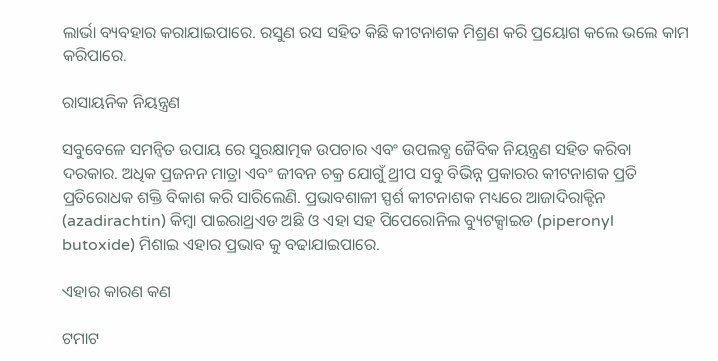ଲାର୍ଭା ବ୍ୟବହାର କରାଯାଇପାରେ. ରସୁଣ ରସ ସହିତ କିଛି କୀଟନାଶକ ମିଶ୍ରଣ କରି ପ୍ରୟୋଗ କଲେ ଭଲେ କାମ କରିପାରେ.

ରାସାୟନିକ ନିୟନ୍ତ୍ରଣ

ସବୁବେଳେ ସମନ୍ବିତ ଉପାୟ ରେ ସୁରକ୍ଷାତ୍ମକ ଉପଚାର ଏବଂ ଉପଲବ୍ଧ ଜୈବିକ ନିୟନ୍ତ୍ରଣ ସହିତ କରିବା ଦରକାର. ଅଧିକ ପ୍ରଜନନ ମାତ୍ରା ଏବଂ ଜୀବନ ଚକ୍ର ଯୋଗୁଁ ଥ୍ରୀପ ସବୁ ବିଭିନ୍ନ ପ୍ରକାରର କୀଟନାଶକ ପ୍ରତି ପ୍ରତିରୋଧକ ଶକ୍ତି ବିକାଶ କରି ସାରିଲେଣି. ପ୍ରଭାବଶାଳୀ ସ୍ପର୍ଶ କୀଟନାଶକ ମଧ୍ୟରେ ଆଜାଦିରାକ୍ଟିନ (azadirachtin) କିମ୍ବା ପାଇରାଥ୍ରଏଡ ଅଛି ଓ ଏହା ସହ ପିପେରୋନିଲ ବ୍ୟୁଟକ୍ସାଇଡ (piperonyl butoxide) ମିଶାଇ ଏହାର ପ୍ରଭାବ କୁ ବଢାଯାଇପାରେ.

ଏହାର କାରଣ କଣ

ଟମାଟ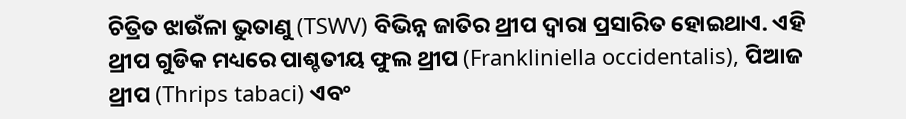ଚିତ୍ରିତ ଝାଉଁଳା ଭୁତାଣୁ (TSWV) ବିଭିନ୍ନ ଜାତିର ଥ୍ରୀପ ଦ୍ୱାରା ପ୍ରସାରିତ ହୋଇଥାଏ. ଏହି ଥ୍ରୀପ ଗୁଡିକ ମଧ୍ୟରେ ପାଶ୍ଚତୀୟ ଫୁଲ ଥ୍ରୀପ (Frankliniella occidentalis), ପିଆଜ ଥ୍ରୀପ (Thrips tabaci) ଏବଂ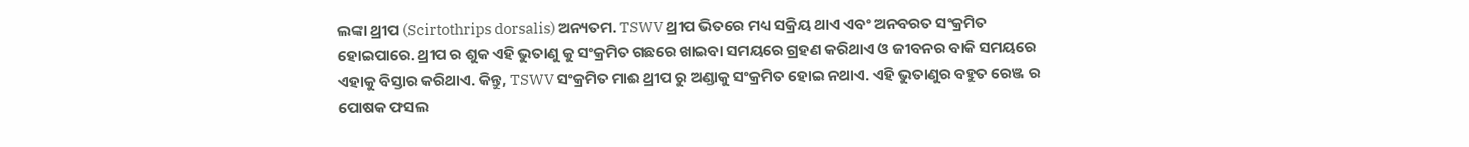ଲଙ୍କା ଥ୍ରୀପ (Scirtothrips dorsalis) ଅନ୍ୟତମ. TSWV ଥ୍ରୀପ ଭିତରେ ମଧ୍ୟ ସକ୍ରିୟ ଥାଏ ଏବଂ ଅନବରତ ସଂକ୍ରମିତ ହୋଇପାରେ. ଥ୍ରୀପ ର ଶୁକ ଏହି ଭୁତାଣୁ କୁ ସଂକ୍ରମିତ ଗଛରେ ଖାଇବା ସମୟରେ ଗ୍ରହଣ କରିଥାଏ ଓ ଜୀବନର ବାକି ସମୟରେ ଏହାକୁ ବିସ୍ତାର କରିଥାଏ. କିନ୍ତୁ, TSWV ସଂକ୍ରମିତ ମାଈ ଥ୍ରୀପ ରୁ ଅଣ୍ଡାକୁ ସଂକ୍ରମିତ ହୋଇ ନଥାଏ. ଏହି ଭୁତାଣୁର ବହୁତ ରେଞ୍ଜ ର ପୋଷକ ଫସଲ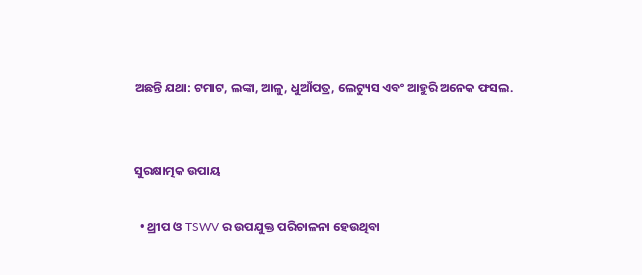ଅଛନ୍ତି ଯଥା: ଟମାଟ, ଲଙ୍କା, ଆଳୁ, ଧୁଆଁପତ୍ର, ଲେଟ୍ୟୁସ ଏବଂ ଆହୁରି ଅନେକ ଫସଲ.


ସୁରକ୍ଷାତ୍ମକ ଉପାୟ

  • ଥ୍ରୀପ ଓ TSWV ର ଉପଯୁକ୍ତ ପରିଚାଳନା ହେଉଥିବା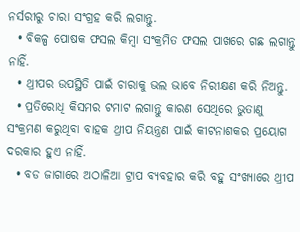ନର୍ସରୀରୁ ଚାରା ସଂଗ୍ରହ କରି ଲଗାନ୍ତୁ.
  • ବିକଳ୍ପ ପୋଷକ ଫସଲ କିମ୍ବା ସଂକ୍ରମିତ ଫସଲ ପାଖରେ ଗଛ ଲଗାନ୍ତୁ ନାହିଁ.
  • ଥ୍ରୀପର ଉପସ୍ଥିତି ପାଇଁ ଚାରାକୁ ଭଲ ଭାବେ ନିରୀକ୍ଷଣ କରି ନିଅନ୍ତୁ.
  • ପ୍ରତିରୋଧି କିସମର ଟମାଟ ଲଗାନ୍ତୁ କାରଣ ସେଥିରେ ଭୁତାଣୁ ସଂକ୍ରମଣ କରୁଥିବା ବାହକ ଥ୍ରୀପ ନିୟନ୍ତ୍ରଣ ପାଇଁ କୀଟନାଶକର ପ୍ରୟୋଗ ଦରକାର ହୁଏ ନାହିଁ.
  • ବଡ ଜାଗାରେ ଅଠାଳିଆ ଟ୍ରାପ ବ୍ୟବହାର କରି ବହୁ ସଂଖ୍ୟାରେ ଥ୍ରୀପ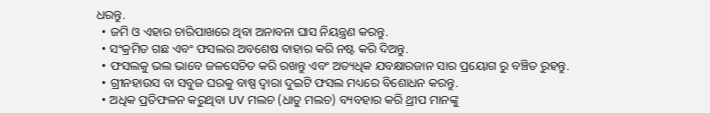ଧରନ୍ତୁ.
  • ଜମି ଓ ଏହାର ଚାରିପାଖରେ ଥିବା ଅନାବନା ଘାସ ନିୟନ୍ତ୍ରଣ କରନ୍ତୁ.
  • ସଂକ୍ରମିତ ଗଛ ଏବଂ ଫସଲର ଅବଶେଷ ବାହାର କରି ନଷ୍ଟ କରି ଦିଅନ୍ତୁ.
  • ଫସଲକୁ ଭଲ ଭାବେ ଜଳସେଚିତ କରି ରଖନ୍ତୁ ଏବଂ ଅତ୍ୟଧିକ ଯବକ୍ଷାରଜାନ ସାର ପ୍ରୟୋଗ ରୁ ବଞ୍ଚିତ ରୁହନ୍ତୁ.
  • ଗ୍ରୀନହାଉସ ବା ସବୁଜ ଘରକୁ ବାଷ୍ପ ଦ୍ୱାରା ଦୁଇଟି ଫସଲ ମଧ୍ୟରେ ବିଶୋଧନ କରନ୍ତୁ.
  • ଅଧିକ ପ୍ରତିଫଳନ କରୁଥିବା UV ମଲଚ (ଧାତୁ ମଲଚ) ବ୍ୟବହାର କରି ଥ୍ରୀପ ମାନଙ୍କୁ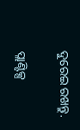ଦୁରେଇ ରଖନ୍ତୁ.

ପ୍ଲାଣ୍ଟିକ୍ସ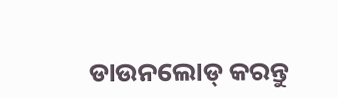ଡାଉନଲୋଡ୍ କରନ୍ତୁ